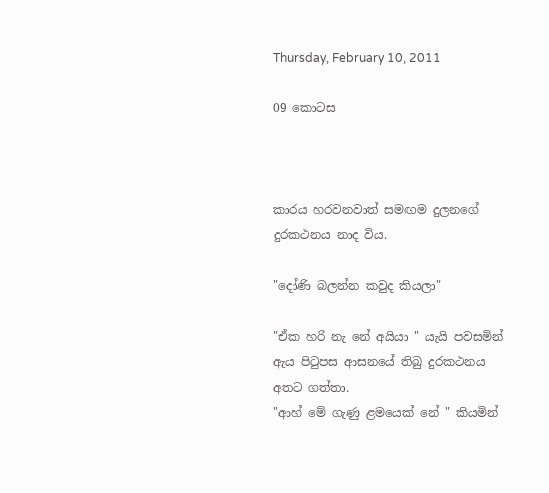Thursday, February 10, 2011

09 කොටස



කාරය හරවනවාත් සමඟම දුලනගේ දුරකථනය නාද විය.

"දෝණි බලන්න කවුද කියලා"

"ඒක හරි නැ නේ අයියා " යැයි පවසමින් ඇය පිටුපස ආසනයේ තිබු දුරකථනය අතට ගත්තා.
"ආහ් මේ ගැණු ළමයෙක් නේ " කියමින්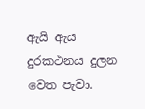ඇයි ඇය දුරකථනය දුලන වෙත පැවා.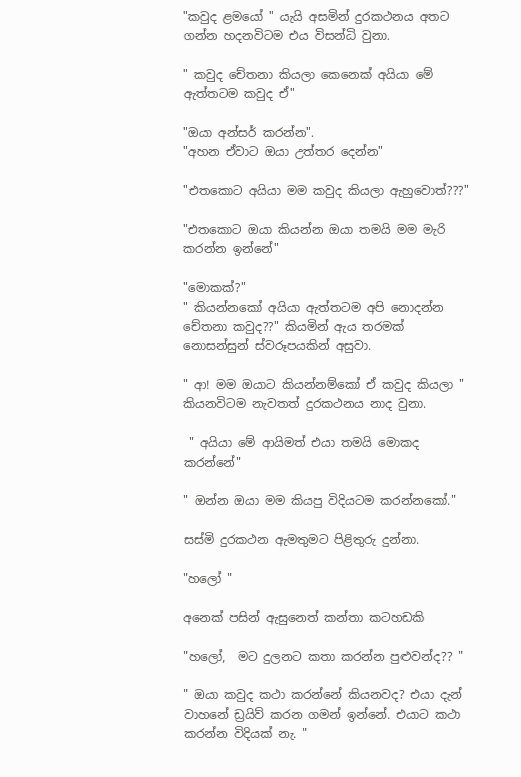"කවුද ළමයෝ " යැයි අසමින් දුරකථනය අතට ගන්න හදනවිටම එය විසන්ධි වුනා.

" කවුද චේතනා කියලා කෙනෙක් අයියා මේ ඇත්තටම කවුද ඒ"

"ඔයා අන්සර් කරන්න".
"අහන ඒවාට ඔයා උත්තර දෙන්න"

"එතකොට අයියා මම කවුද කියලා ඇහුවොත්???"

"එතකොට ඔයා කියන්න ඔයා තමයි මම මැරි කරන්න ඉන්නේ"

"මොකක්?"
" කියන්නකෝ අයියා ඇත්තටම අපි නොදන්න චේතනා කවුද??" කියමින් ඇය තරමක් නොසන්සුන් ස්වරූපයකින් අසුවා.

" ආ! මම ඔයාට කියන්නම්කෝ ඒ කවුද කියලා " කියනවිටම නැවතත් දුරකථනය නාද වුනා.

 " අයියා මේ ආයිමත් එයා තමයි මොකද කරන්නේ"

" ඔන්න ඔයා මම කියපු විදියටම කරන්නකෝ."

සස්මි දුරකථන ඇමතුමට පිළිතුරු දුන්නා.

"හලෝ "

අනෙක් පසින් ඇසුනෙත් කන්තා කටහඩකි

"හලෝ,  මට දුලනට කතා කරන්න පුළුවන්ද?? "

" ඔයා කවුද කථා කරන්නේ කියනවද? එයා දැන් වාහනේ ඩ්‍රයිව් කරන ගමන් ඉන්නේ. එයාට කථා කරන්න විදියක් නැ. "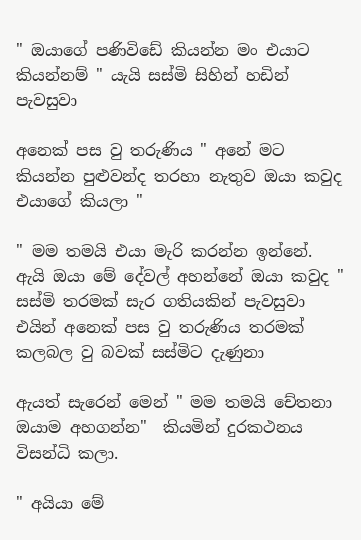" ඔයාගේ පණිවිඩේ කියන්න මං එයාට කියන්නම් " යැයි සස්මි සිහින් හඩින් පැවසුවා

අනෙක් පස වු තරුණිය " අනේ මට කියන්න පුළුවන්ද තරහා නැතුව ඔයා කවුද එයාගේ කියලා "

" මම තමයි එයා මැරි කරන්න ඉන්නේ. ඇයි ඔයා මේ දේවල් අහන්නේ ඔයා කවුද " සස්මි තරමක් සැර ගතියකින් පැවසුවා
එයින් අනෙක් පස වු තරුණිය තරමක් කලබල වු බවක් සස්මිට දැණුනා

ඇයත් සැරෙන් මෙන් " මම තමයි චේතනා ඔයාම අහගන්න"  කියමින් දුරකථනය විසන්ධි කලා.

" අයියා මේ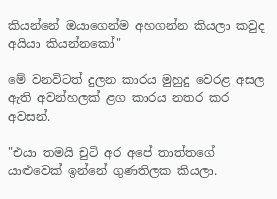කියන්නේ ඔයාගෙන්ම අහගන්න කියලා කවුද අයියා කියන්නකෝ"

මේ වනවිටත් දුලන කාරය මුහුදු වෙරළ අසල ඇති අවන්හලක් ළග කාරය නතර කර අවසන්.

"එයා තමයි චුටි අර අපේ තාත්තගේ යාළුවෙක් ඉන්නේ ගුණතිලක කියලා.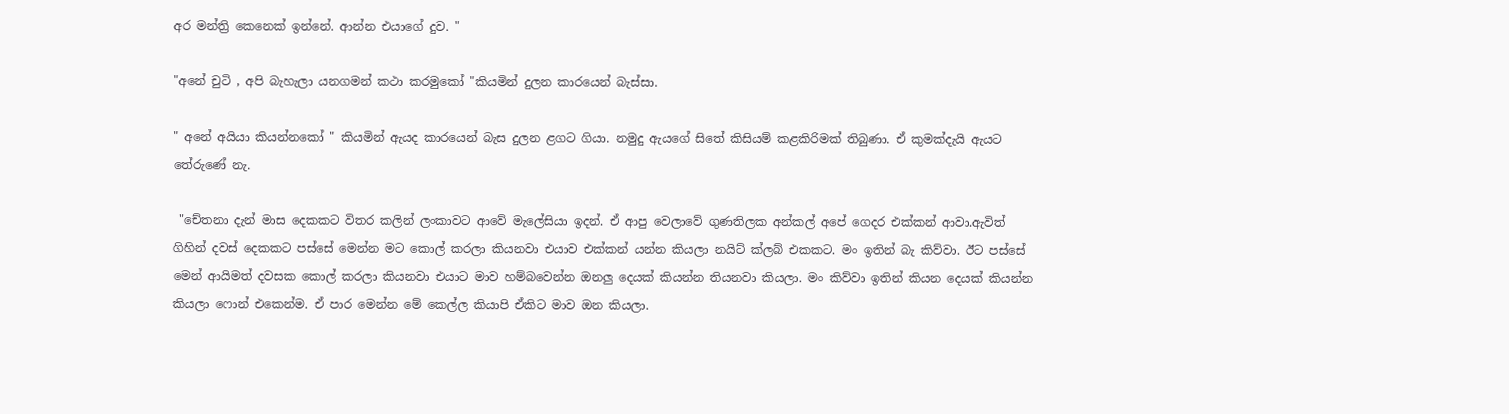අර මන්ත්‍රි කෙනෙක් ඉන්නේ. ආන්න එයාගේ දුව. "

"අනේ චුටි , අපි බැහැලා යනගමන් කථා කරමුකෝ "කියමින් දුලන කාරයෙන් බැස්සා.

" අනේ අයියා කියන්නකෝ " කියමින් ඇයද කාරයෙන් බැස දුලන ළගට ගියා. නමුදු ඇයගේ සිතේ කිසියම් කළකිරිමක් තිබුණා. ඒ කුමක්දැයි ඇයට තේරුණේ නැ.

 "චේතනා දැන් මාස දෙකකට විතර කලින් ලංකාවට ආවේ මැලේසියා ඉදන්. ඒ ආපු වෙලාවේ ගුණතිලක අන්කල් අපේ ගෙදර එක්කන් ආවා.ඇවිත් ගිහින් දවස් දෙකකට පස්සේ මෙන්න මට කොල් කරලා කියනවා එයාව එක්කන් යන්න කියලා නයිට් ක්ලබ් එකකට. මං ඉතින් බැ කිව්වා. ඊට පස්සේ මෙන් ආයිමත් දවසක කොල් කරලා කියනවා එයාට මාව හම්බවෙන්න ඔනලු දෙයක් කියන්න තියනවා කියලා. මං කිව්වා ඉතින් කියන දෙයක් කියන්න කියලා ෆොන් එකෙන්ම. ඒ පාර මෙන්න මේ කෙල්ල කියාපි ඒකිට මාව ඔන කියලා.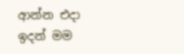ආන්න එදා ඉදන් මම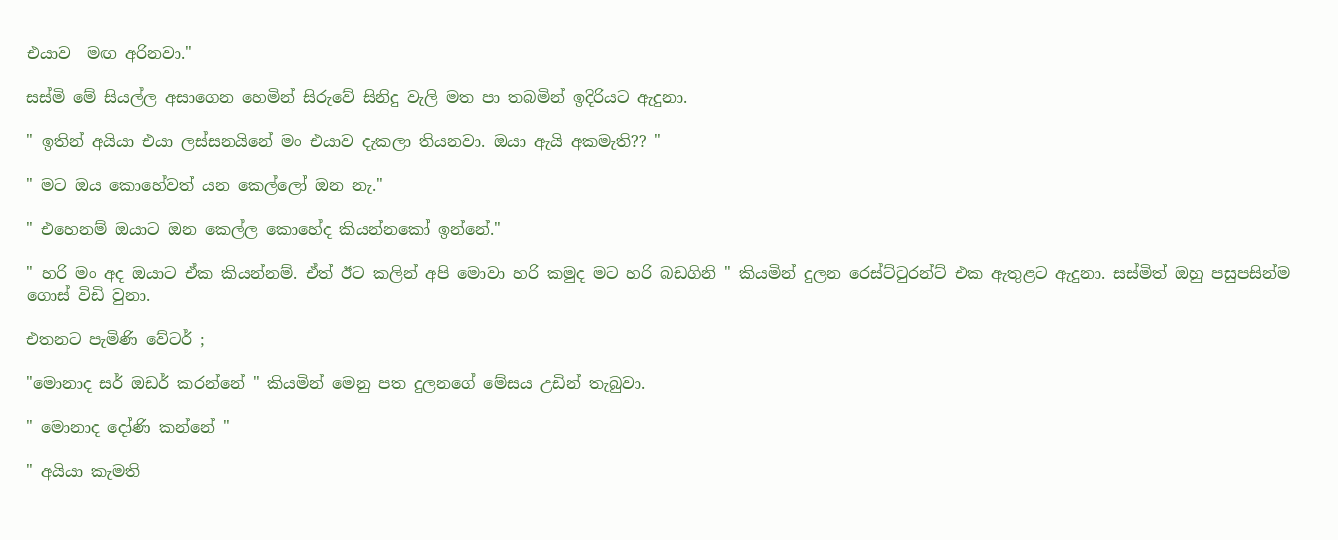එයාව  මඟ අරිනවා."

සස්මි මේ සියල්ල අසාගෙන හෙමින් සිරුවේ සිනිදු වැලි මත පා තබමින් ඉදිරියට ඇදුනා.

" ඉතින් අයියා එයා ලස්සනයිනේ මං එයාව දැකලා තියනවා. ඔයා ඇයි අකමැති?? "

" මට ඔය කොහේවත් යන කෙල්ලෝ ඔන නැ."

" එහෙනම් ඔයාට ඔන කෙල්ල කොහේද කියන්නකෝ ඉන්නේ."

" හරි මං අද ඔයාට ඒක කියන්නම්. ඒත් ඊට කලින් අපි මොවා හරි කමුද මට හරි බඩගිනි " කියමින් දුලන රෙස්ට්ටුරන්ට් එක ඇතුළට ඇදුනා. සස්මිත් ඔහු පසුපසින්ම ගොස් විඩි වුනා.

එතන‍ට පැමිණි වේටර් ;

"මොනාද සර් ඔඩර් කරන්නේ " කියමින් මෙනු පත දුලනගේ මේසය උඩින් තැබුවා.

" මොනාද දෝණි කන්නේ "

" අයියා කැමති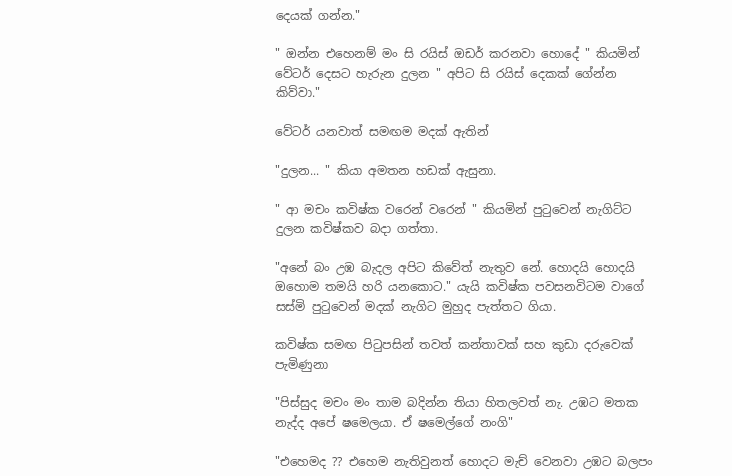දෙයක් ගන්න."

" ඔන්න එහෙනම් මං සි රයිස් ඔඩර් කරනවා හොදේ " කියමින් වේටර් දෙසට හැරුන දුලන " අපිට සි රයිස් දෙකක් ගේන්න කිව්වා."

වේටර් යනවාත් සමඟම මදක් ඇතින්

"දුලන... " කියා අමතන හඩක් ඇසුනා.

" ආ මචං කවිෂ්ක වරෙන් වරෙන් " කියමින් පුටුවෙන් නැගිට්ට දුලන කවිෂ්කව බදා ගත්තා.

"අනේ බං උඹ බැදල අපිට කිවේත් නැතුව නේ. හොදයි හොදයි ඔහොම තමයි හරි යනකොට." යැයි කවිෂ්ක පවසනවිටම වාගේ සස්මි පුටුවෙන් මදක් නැගිට මුහුද පැත්තට ගියා.

කවිෂ්ක සමඟ පිටුපසින් තවත් කන්තාවක් සහ කුඩා දරුවෙක් පැමිණුනා

"පිස්සුද මචං මං තාම බදින්න තියා හිතලවත් නැ. උඹට මතක නැද්ද අපේ ෂමෙලයා. ඒ ෂමෙල්ගේ නංගි"

"එහෙමද ?? එහෙම නැතිවුනත් හොදට මැච් වෙනවා උඹට බලපං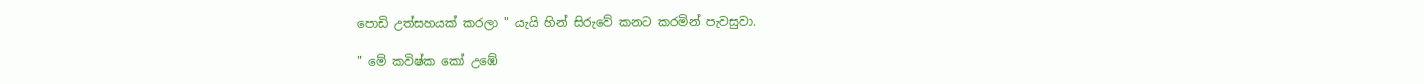පොඩි උත්සහයක් කරලා " යැයි හින් සිරුවේ කනට කරමින් පැවසුවා.

" මේ කවිෂ්ක කෝ උඹේ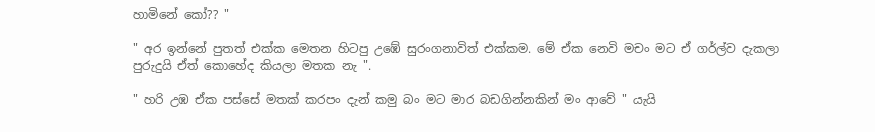හාමිනේ ‍කෝ?? "

" අර ඉන්නේ පුතත් එක්ක මෙතන හිටපු උඹේ සුරංගනාවිත් එක්කම. මේ ඒක නෙවි මචං මට ඒ ගර්ල්ව දැකලා පුරුදුයි ඒත් කොහේද කියලා මතක නැ ".

" හරි උඹ ඒක පස්සේ මතක් කරපං දැන් කමු බං මට මාර බඩගින්නකින් මං ආවේ " යැයි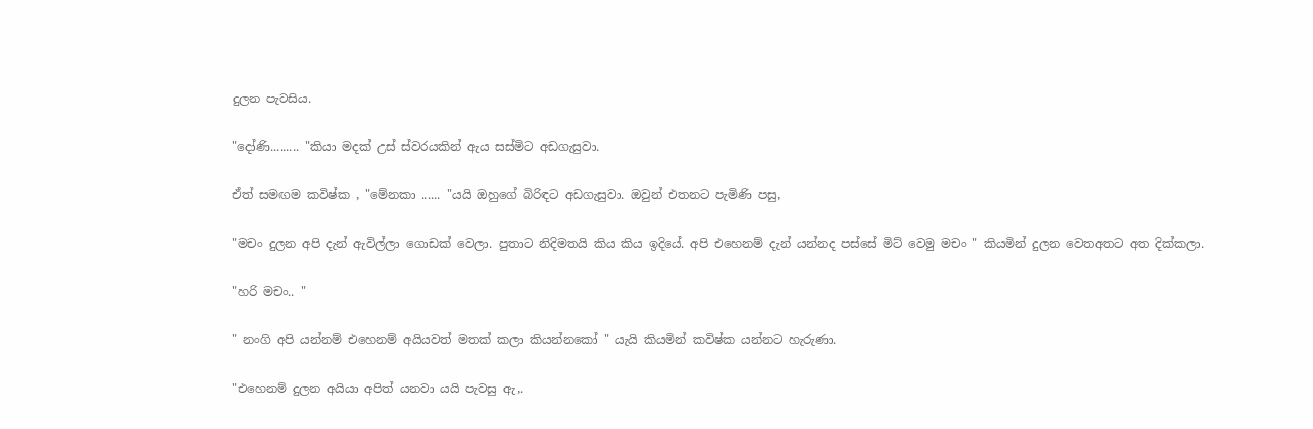දුලන පැවසිය.

"දෝණි......... "කියා මදක් උස් ස්වරයකින් ඇය සස්මිට අඩගැසුවා.

ඒත් සමඟම කවිෂ්ක , "මේනකා ...... "යයි ඔහුගේ බිරිඳ‍ට අඩගැසුවා. ඔවුන් එතනට පැමිණි පසු,

"මචං දුලන අපි දැන් ඇවිල්ලා ගොඩක් වෙලා. පුතාට නිදිමතයි කිය කිය ඉදියේ. අපි එහෙනම් දැන් යන්නද පස්සේ මිට් වෙමු මචං " කියමින් දුලන වෙතඅතට අත දික්කලා.

"හරි මචං.. "

" නංගි අපි යන්නම් එහෙනම් අයියවත් මතක් කලා කියන්නකෝ " යැයි කියමින් කවිෂ්ක යන්නට හැරුණා.

"එහෙනම් දුලන අයියා අපිත් යනවා යයි පැවසු ඇ,.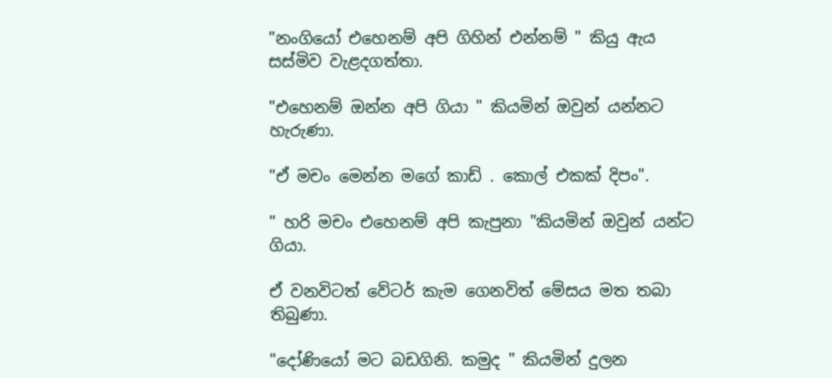"නංගියෝ එහෙනම් අපි ගිහින් එන්නම් " කියු ඇය සස්මිව වැළදගත්තා.

"එහෙනම් ඔන්න අපි ගියා " කියමින් ඔවුන් යන්නට හැරුණා.

"ඒ මචං මෙන්න මගේ කාඩ් . කොල් එකක් දිපං".

" හරි මචං එහෙනම් අපි කැපුනා "කියමින් ඔවුන් යන්ට ගියා.

ඒ වනවිටත් වේටර් කැම ගෙනවිත් මේසය මත තබා තිබුණා.

"දෝණියෝ මට බඩගිනි. කමුද " කියමින් දුලන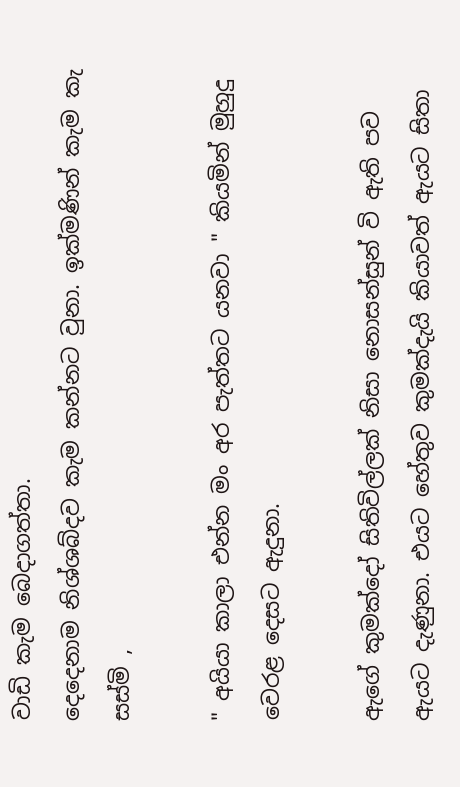වාඩි කැම බෙදාගත්තා.
දෙදෙනාම නිශ්ශබ්දව කැම කන්නට වුනා. ඉක්මණින් කැම කැ සස්මි ,

" අයියා කාලා එන්න මං අර පැත්තට යනවා " කියමින් මුහුදු වෙරළ දෙසට ඇදුනා.

ඇගේ කුමක්දෝ සිතිවිල්ලක් නිසා නොසන්සුන් වි ඇති පව ඇයට දැණුනා. එයට හේතුව කුමක්දැයි කියාවත් ඇයට සිතා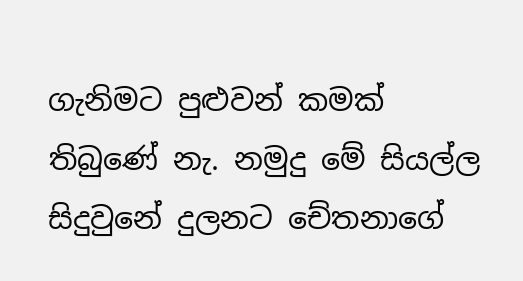ගැනිමට පුළුවන් කමක් තිබුණේ නැ. නමුදු මේ සියල්ල සිදුවුනේ දුලනට චේතනාගේ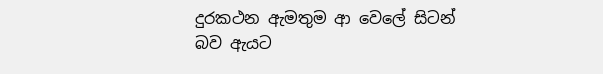දුරකථන ඇමතුම ආ වෙලේ සිටන් බව ඇයට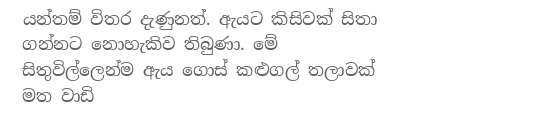යන්තම් විතර දැණුනත්. ඇයට කිසිවක් සිතා ගන්නට නොහැකිව තිබුණා. මේ සිතුවිල්ලෙන්ම ඇය ගොස් කළුගල් තලාවක් මත වාඩි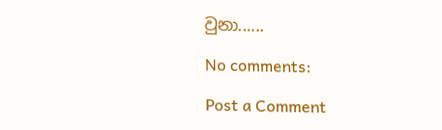වුනා......

No comments:

Post a Comment